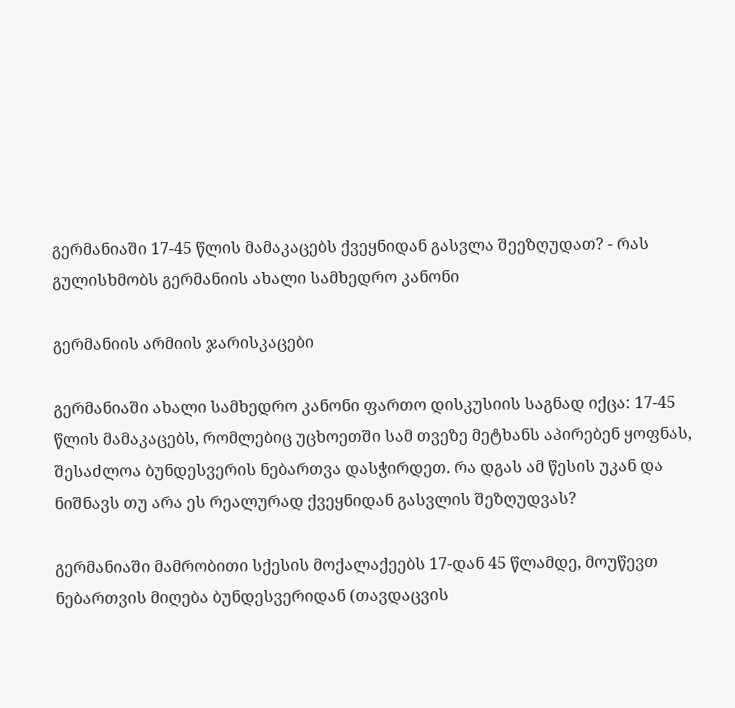გერმანიაში 17-45 წლის მამაკაცებს ქვეყნიდან გასვლა შეეზღუდათ? - რას გულისხმობს გერმანიის ახალი სამხედრო კანონი

გერმანიის არმიის ჯარისკაცები

გერმანიაში ახალი სამხედრო კანონი ფართო დისკუსიის საგნად იქცა: 17-45 წლის მამაკაცებს, რომლებიც უცხოეთში სამ თვეზე მეტხანს აპირებენ ყოფნას, შესაძლოა ბუნდესვერის ნებართვა დასჭირდეთ. რა დგას ამ წესის უკან და ნიშნავს თუ არა ეს რეალურად ქვეყნიდან გასვლის შეზღუდვას?

გერმანიაში მამრობითი სქესის მოქალაქეებს 17-დან 45 წლამდე, მოუწევთ ნებართვის მიღება ბუნდესვერიდან (თავდაცვის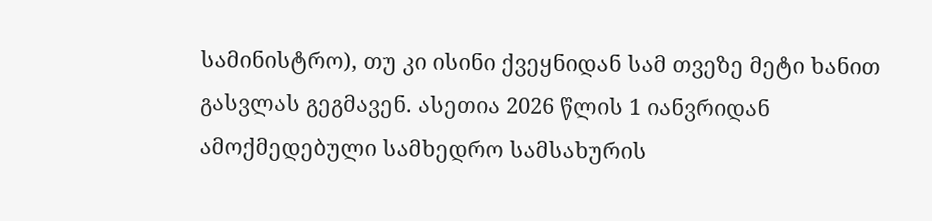სამინისტრო), თუ კი ისინი ქვეყნიდან სამ თვეზე მეტი ხანით გასვლას გეგმავენ. ასეთია 2026 წლის 1 იანვრიდან ამოქმედებული სამხედრო სამსახურის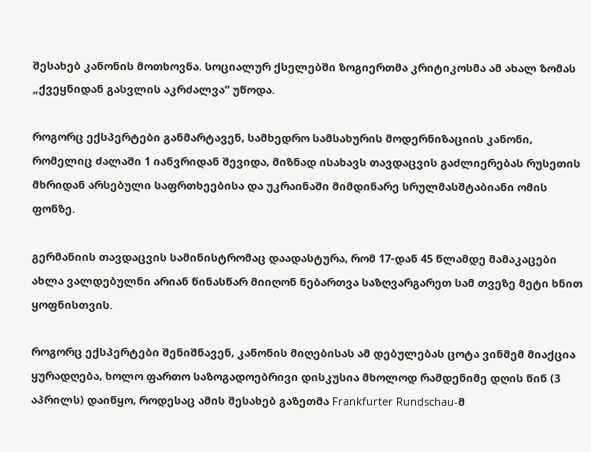შესახებ კანონის მოთხოვნა. სოციალურ ქსელებში ზოგიერთმა კრიტიკოსმა ამ ახალ ზომას „ქვეყნიდან გასვლის აკრძალვა“ უწოდა.

როგორც ექსპერტები განმარტავენ, სამხედრო სამსახურის მოდერნიზაციის კანონი, რომელიც ძალაში 1 იანვრიდან შევიდა, მიზნად ისახავს თავდაცვის გაძლიერებას რუსეთის მხრიდან არსებული საფრთხეებისა და უკრაინაში მიმდინარე სრულმასშტაბიანი ომის ფონზე.

გერმანიის თავდაცვის სამინისტრომაც დაადასტურა, რომ 17-დან 45 წლამდე მამაკაცები ახლა ვალდებულნი არიან წინასწარ მიიღონ ნებართვა საზღვარგარეთ სამ თვეზე მეტი ხნით ყოფნისთვის.

როგორც ექსპერტები შენიშნავენ, კანონის მიღებისას ამ დებულებას ცოტა ვინმემ მიაქცია ყურადღება, ხოლო ფართო საზოგადოებრივი დისკუსია მხოლოდ რამდენიმე დღის წინ (3 აპრილს) დაიწყო, როდესაც ამის შესახებ გაზეთმა Frankfurter Rundschau-მ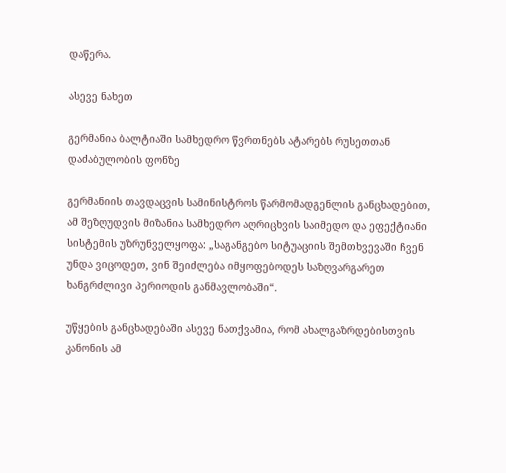დაწერა.

ასევე ნახეთ

გერმანია ბალტიაში სამხედრო წვრთნებს ატარებს რუსეთთან დაძაბულობის ფონზე

გერმანიის თავდაცვის სამინისტროს წარმომადგენლის განცხადებით, ამ შეზღუდვის მიზანია სამხედრო აღრიცხვის საიმედო და ეფექტიანი სისტემის უზრუნველყოფა: „საგანგებო სიტუაციის შემთხვევაში ჩვენ უნდა ვიცოდეთ, ვინ შეიძლება იმყოფებოდეს საზღვარგარეთ ხანგრძლივი პერიოდის განმავლობაში“.

უწყების განცხადებაში ასევე ნათქვამია, რომ ახალგაზრდებისთვის კანონის ამ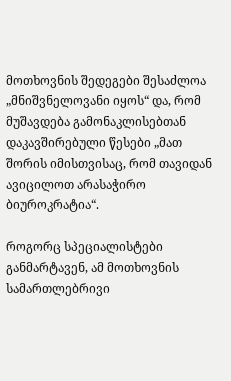მოთხოვნის შედეგები შესაძლოა „მნიშვნელოვანი იყოს“ და, რომ მუშავდება გამონაკლისებთან დაკავშირებული წესები „მათ შორის იმისთვისაც, რომ თავიდან ავიცილოთ არასაჭირო ბიუროკრატია“.

როგორც სპეციალისტები განმარტავენ, ამ მოთხოვნის სამართლებრივი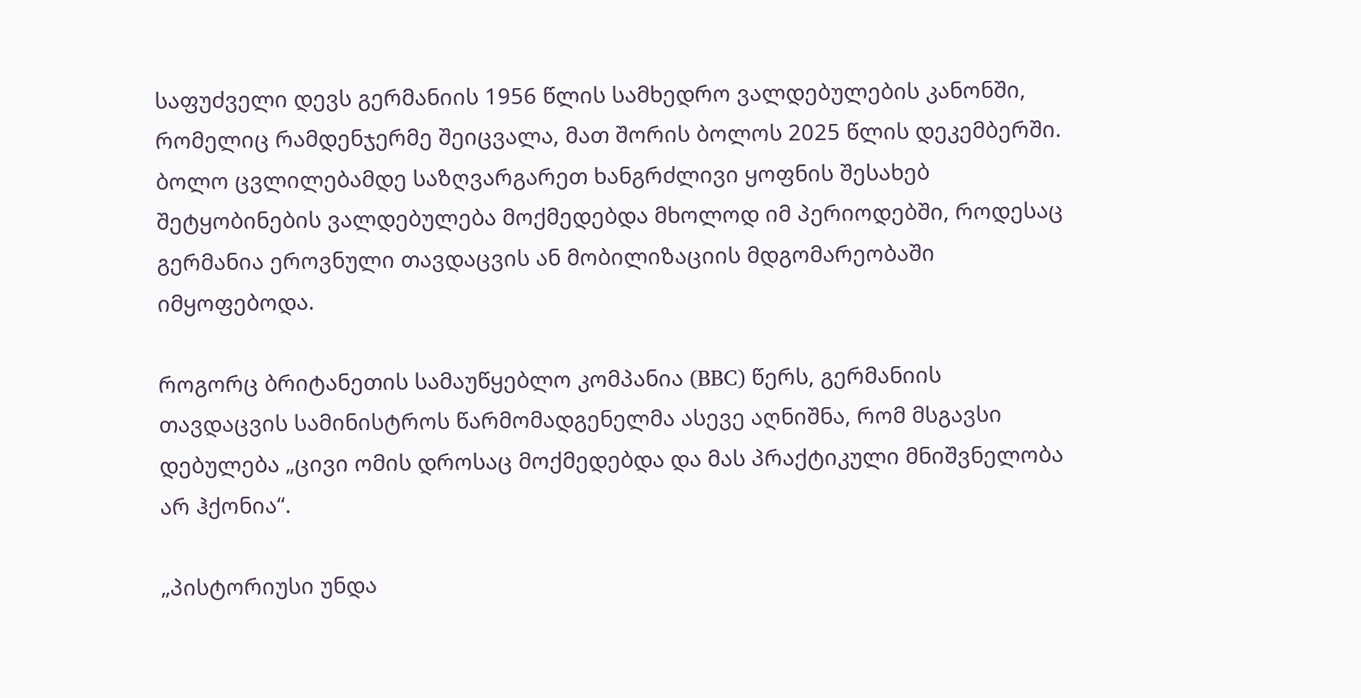საფუძველი დევს გერმანიის 1956 წლის სამხედრო ვალდებულების კანონში, რომელიც რამდენჯერმე შეიცვალა, მათ შორის ბოლოს 2025 წლის დეკემბერში. ბოლო ცვლილებამდე საზღვარგარეთ ხანგრძლივი ყოფნის შესახებ შეტყობინების ვალდებულება მოქმედებდა მხოლოდ იმ პერიოდებში, როდესაც გერმანია ეროვნული თავდაცვის ან მობილიზაციის მდგომარეობაში იმყოფებოდა.

როგორც ბრიტანეთის სამაუწყებლო კომპანია (BBC) წერს, გერმანიის თავდაცვის სამინისტროს წარმომადგენელმა ასევე აღნიშნა, რომ მსგავსი დებულება „ცივი ომის დროსაც მოქმედებდა და მას პრაქტიკული მნიშვნელობა არ ჰქონია“.

„პისტორიუსი უნდა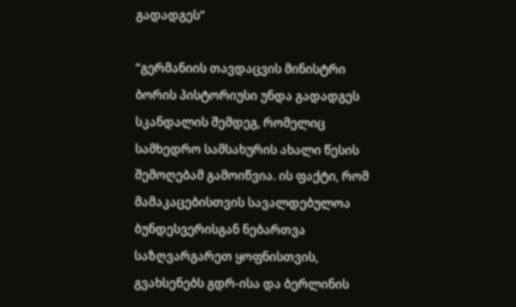გადადგეს“

“გერმანიის თავდაცვის მინისტრი ბორის პისტორიუსი უნდა გადადგეს სკანდალის შემდეგ, რომელიც სამხედრო სამსახურის ახალი წესის შემოღებამ გამოიწვია. ის ფაქტი, რომ მამაკაცებისთვის სავალდებულოა ბუნდესვერისგან ნებართვა საზღვარგარეთ ყოფნისთვის, გვახსენებს გდრ-ისა და ბერლინის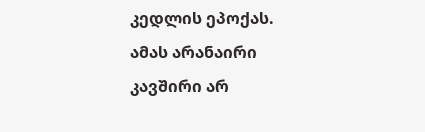კედლის ეპოქას. ამას არანაირი კავშირი არ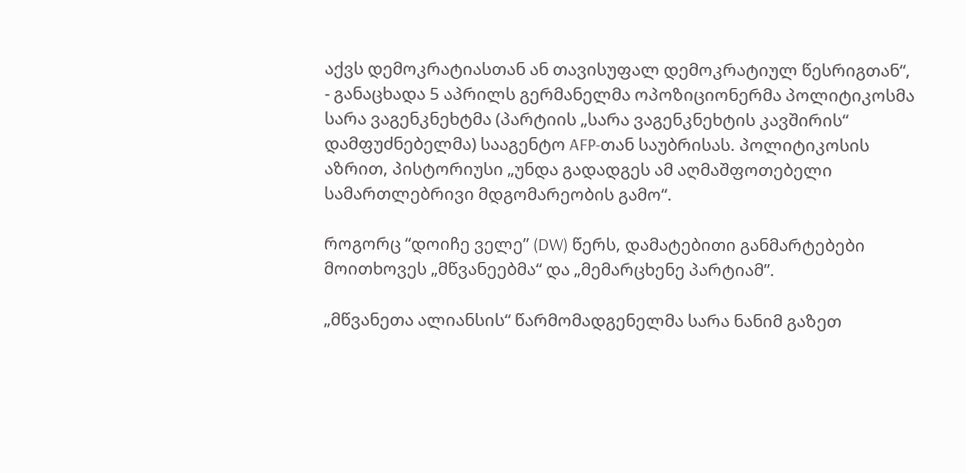აქვს დემოკრატიასთან ან თავისუფალ დემოკრატიულ წესრიგთან“, - განაცხადა 5 აპრილს გერმანელმა ოპოზიციონერმა პოლიტიკოსმა სარა ვაგენკნეხტმა (პარტიის „სარა ვაგენკნეხტის კავშირის“ დამფუძნებელმა) სააგენტო AFP-თან საუბრისას. პოლიტიკოსის აზრით, პისტორიუსი „უნდა გადადგეს ამ აღმაშფოთებელი სამართლებრივი მდგომარეობის გამო“.

როგორც “დოიჩე ველე” (DW) წერს, დამატებითი განმარტებები მოითხოვეს „მწვანეებმა“ და „მემარცხენე პარტიამ”.

„მწვანეთა ალიანსის“ წარმომადგენელმა სარა ნანიმ გაზეთ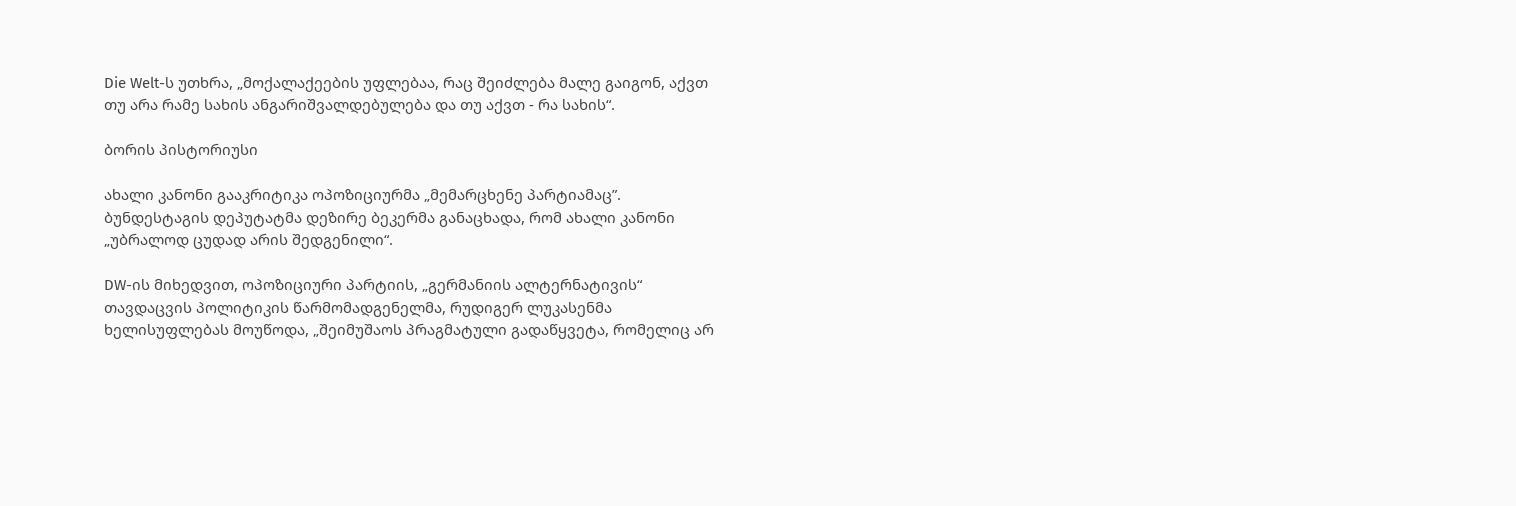Die Welt-ს უთხრა, „მოქალაქეების უფლებაა, რაც შეიძლება მალე გაიგონ, აქვთ თუ არა რამე სახის ანგარიშვალდებულება და თუ აქვთ - რა სახის“.

ბორის პისტორიუსი

ახალი კანონი გააკრიტიკა ოპოზიციურმა „მემარცხენე პარტიამაც”. ბუნდესტაგის დეპუტატმა დეზირე ბეკერმა განაცხადა, რომ ახალი კანონი „უბრალოდ ცუდად არის შედგენილი“.

DW-ის მიხედვით, ოპოზიციური პარტიის, „გერმანიის ალტერნატივის“ თავდაცვის პოლიტიკის წარმომადგენელმა, რუდიგერ ლუკასენმა ხელისუფლებას მოუწოდა, „შეიმუშაოს პრაგმატული გადაწყვეტა, რომელიც არ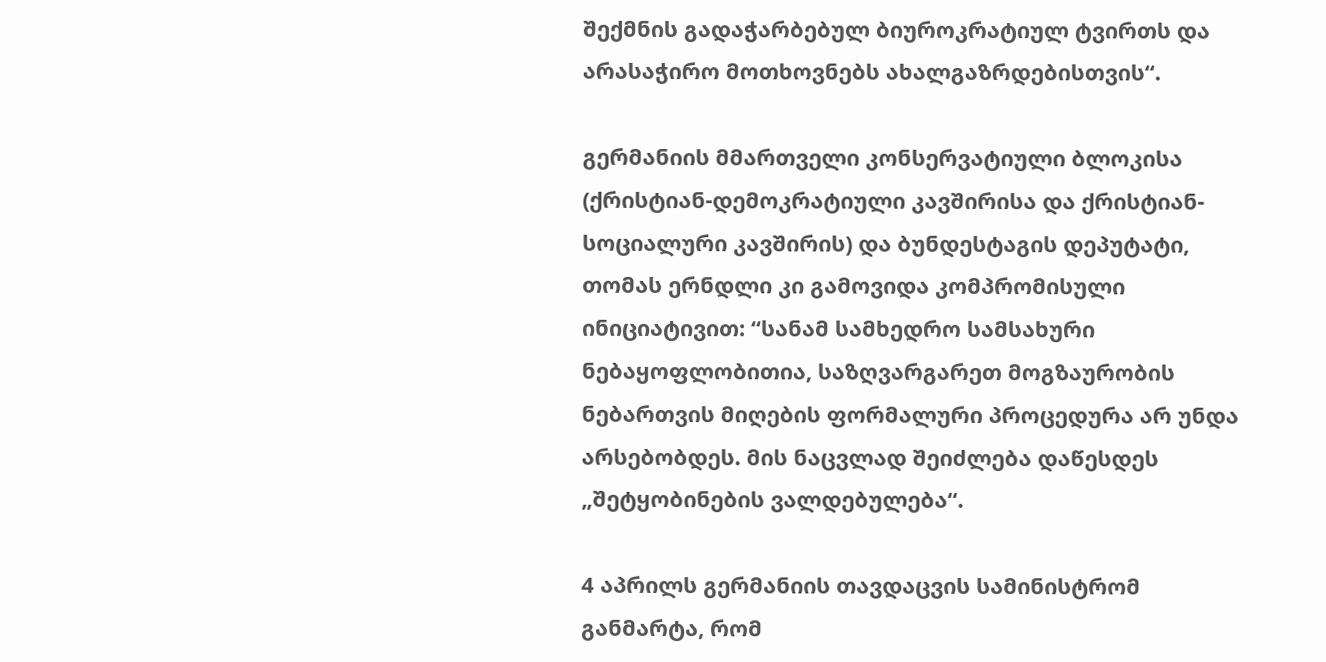შექმნის გადაჭარბებულ ბიუროკრატიულ ტვირთს და არასაჭირო მოთხოვნებს ახალგაზრდებისთვის“.

გერმანიის მმართველი კონსერვატიული ბლოკისა (ქრისტიან-დემოკრატიული კავშირისა და ქრისტიან-სოციალური კავშირის) და ბუნდესტაგის დეპუტატი, თომას ერნდლი კი გამოვიდა კომპრომისული ინიციატივით: “სანამ სამხედრო სამსახური ნებაყოფლობითია, საზღვარგარეთ მოგზაურობის ნებართვის მიღების ფორმალური პროცედურა არ უნდა არსებობდეს. მის ნაცვლად შეიძლება დაწესდეს „შეტყობინების ვალდებულება“.

4 აპრილს გერმანიის თავდაცვის სამინისტრომ განმარტა, რომ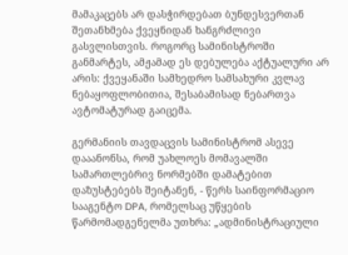მამაკაცებს არ დასჭირდებათ ბუნდესვერთან შეთანხმება ქვეყნიდან ხანგრძლივი გასვლისთვის. როგორც სამინისტროში განმარტეს, ამჟამად ეს დებულება აქტუალური არ არის: ქვეყანაში სამხედრო სამსახური კვლავ ნებაყოფლობითია, შესაბამისად ნებართვა ავტომატურად გაიცემა.

გერმანიის თავდაცვის სამინისტრომ ასევე დააანონსა, რომ უახლოეს მომავალში სამართლებრივ ნორმებში დამატებით დაზუსტებებს შეიტანენ, - წერს საინფორმაციო სააგენტო DPA, რომელსაც უწყების წარმომადგენელმა უთხრა: „ადმინისტრაციული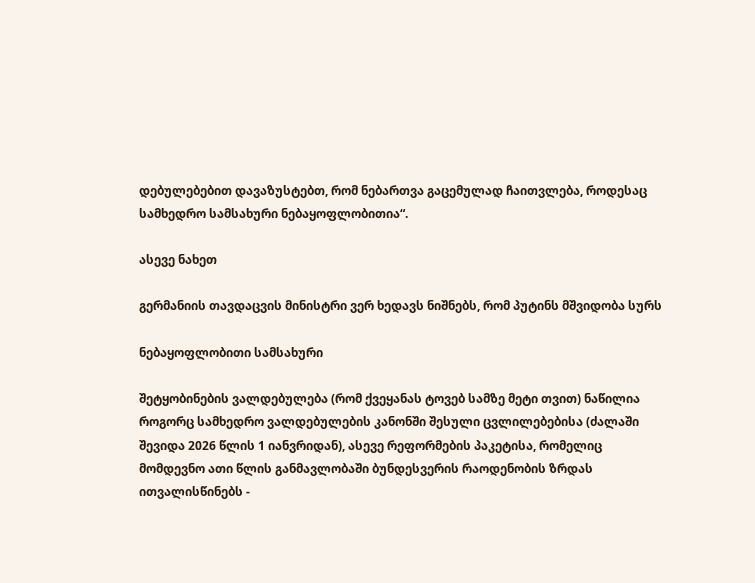დებულებებით დავაზუსტებთ, რომ ნებართვა გაცემულად ჩაითვლება, როდესაც სამხედრო სამსახური ნებაყოფლობითია“.

ასევე ნახეთ

გერმანიის თავდაცვის მინისტრი ვერ ხედავს ნიშნებს, რომ პუტინს მშვიდობა სურს

ნებაყოფლობითი სამსახური

შეტყობინების ვალდებულება (რომ ქვეყანას ტოვებ სამზე მეტი თვით) ნაწილია როგორც სამხედრო ვალდებულების კანონში შესული ცვლილებებისა (ძალაში შევიდა 2026 წლის 1 იანვრიდან), ასევე რეფორმების პაკეტისა, რომელიც მომდევნო ათი წლის განმავლობაში ბუნდესვერის რაოდენობის ზრდას ითვალისწინებს -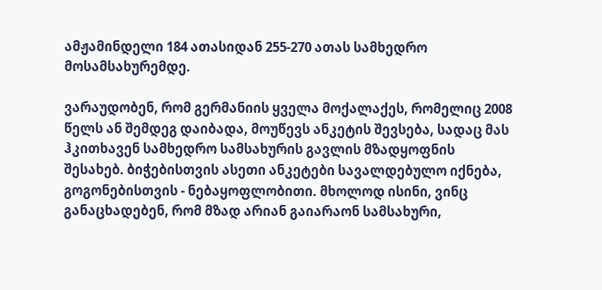ამჟამინდელი 184 ათასიდან 255-270 ათას სამხედრო მოსამსახურემდე.

ვარაუდობენ, რომ გერმანიის ყველა მოქალაქეს, რომელიც 2008 წელს ან შემდეგ დაიბადა, მოუწევს ანკეტის შევსება, სადაც მას ჰკითხავენ სამხედრო სამსახურის გავლის მზადყოფნის შესახებ. ბიჭებისთვის ასეთი ანკეტები სავალდებულო იქნება, გოგონებისთვის - ნებაყოფლობითი. მხოლოდ ისინი, ვინც განაცხადებენ, რომ მზად არიან გაიარაონ სამსახური,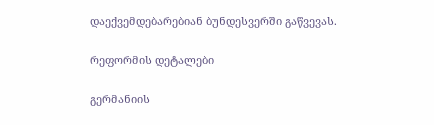დაექვემდებარებიან ბუნდესვერში გაწვევას.

რეფორმის დეტალები

გერმანიის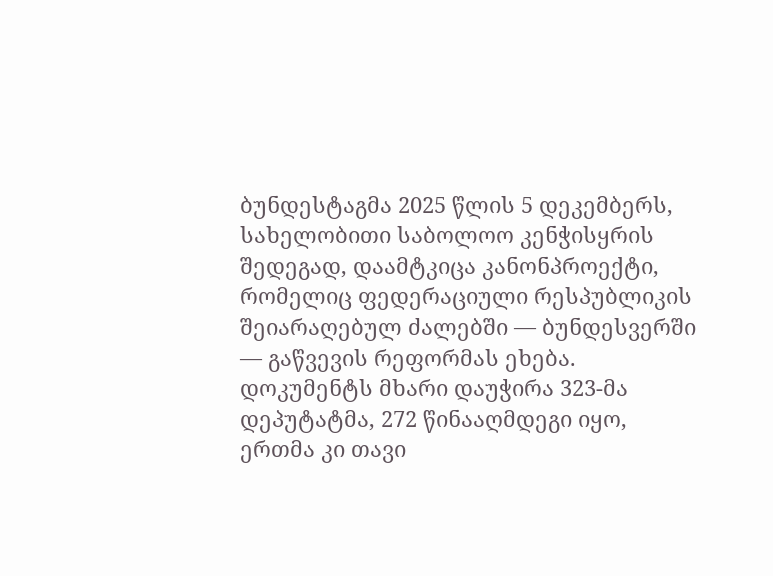ბუნდესტაგმა 2025 წლის 5 დეკემბერს, სახელობითი საბოლოო კენჭისყრის შედეგად, დაამტკიცა კანონპროექტი, რომელიც ფედერაციული რესპუბლიკის შეიარაღებულ ძალებში — ბუნდესვერში — გაწვევის რეფორმას ეხება. დოკუმენტს მხარი დაუჭირა 323-მა დეპუტატმა, 272 წინააღმდეგი იყო, ერთმა კი თავი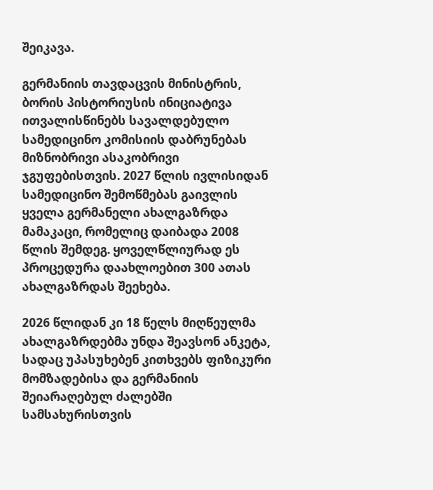შეიკავა.

გერმანიის თავდაცვის მინისტრის, ბორის პისტორიუსის ინიციატივა ითვალისწინებს სავალდებულო სამედიცინო კომისიის დაბრუნებას მიზნობრივი ასაკობრივი ჯგუფებისთვის. 2027 წლის ივლისიდან სამედიცინო შემოწმებას გაივლის ყველა გერმანელი ახალგაზრდა მამაკაცი, რომელიც დაიბადა 2008 წლის შემდეგ. ყოველწლიურად ეს პროცედურა დაახლოებით 300 ათას ახალგაზრდას შეეხება.

2026 წლიდან კი 18 წელს მიღწეულმა ახალგაზრდებმა უნდა შეავსონ ანკეტა, სადაც უპასუხებენ კითხვებს ფიზიკური მომზადებისა და გერმანიის შეიარაღებულ ძალებში სამსახურისთვის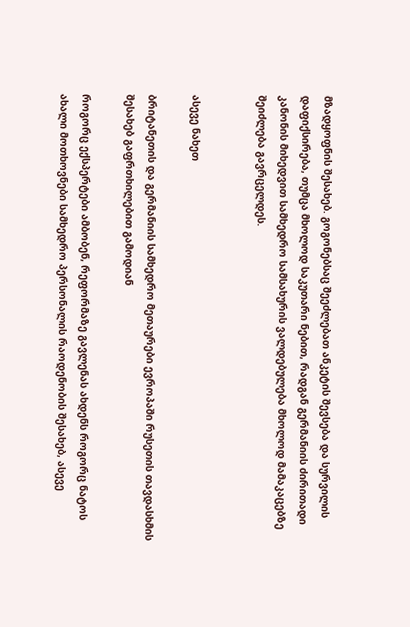მზადყოფნის შესახებ. გოგონებსაც შეეძლებათ ანკეტის შევსება და სურვილის დაფიქსირება, თუმცა მხოლოდ საკუთარი ნებით, რადგან გერმანიის ძირითადი კანონის მიხედვით სამხედრო სამსახურის ვალდებულება მხოლოდ მამაკაცებზე შეიძლება გავრცელდეს.


ასევე ნახეთ

ბრიტანეთის და გერმანიის სამხედრო მეთაურები ევროპაში რუსეთის თავდასხმის შესახებ გაფრთხილებით გამოდიან

როგორც ექსპერტები ამბობენ, რეფორმაზე გავლენას ახდენს როგორც ნატოს ახალი მოთხოვნები სამხედრო პერსონალის რაოდენობის შესახებ, ასევე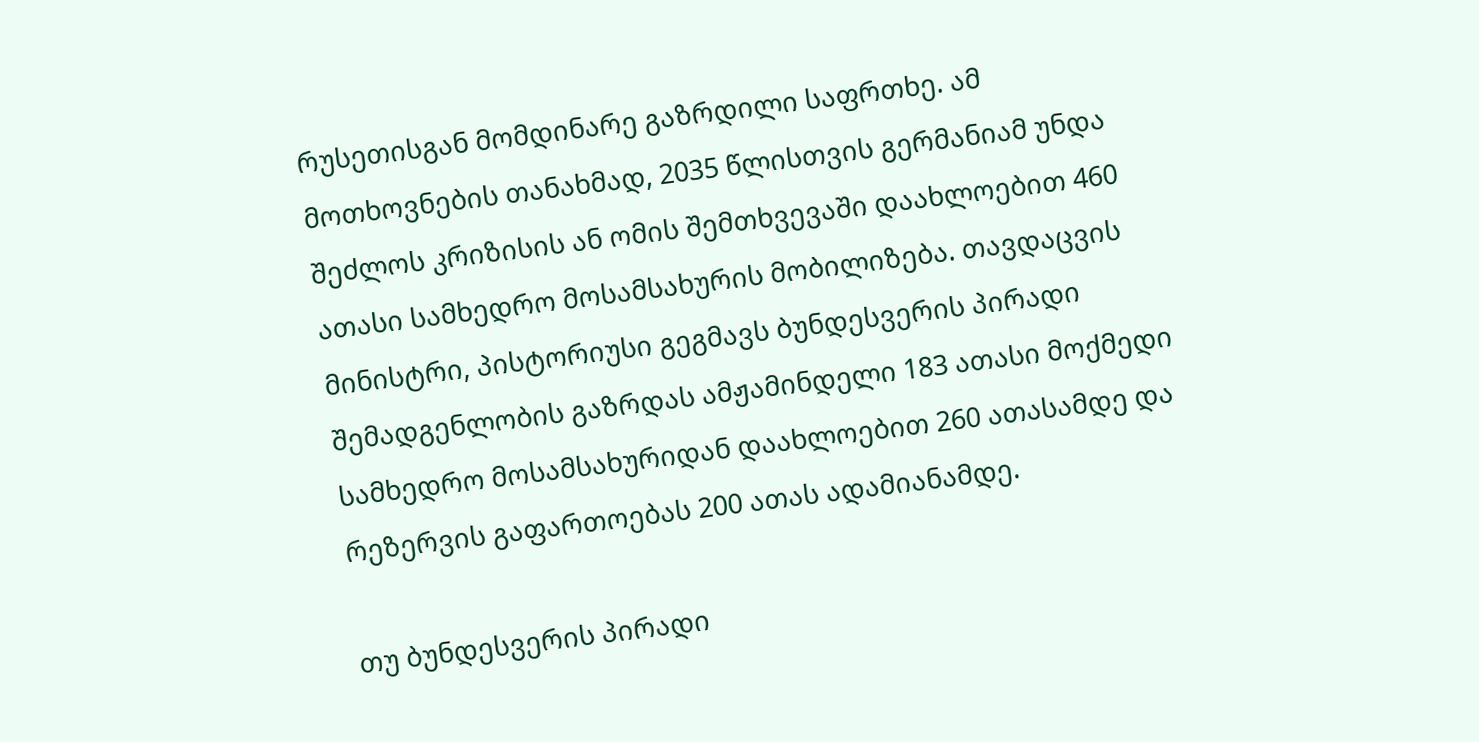რუსეთისგან მომდინარე გაზრდილი საფრთხე. ამ მოთხოვნების თანახმად, 2035 წლისთვის გერმანიამ უნდა შეძლოს კრიზისის ან ომის შემთხვევაში დაახლოებით 460 ათასი სამხედრო მოსამსახურის მობილიზება. თავდაცვის მინისტრი, პისტორიუსი გეგმავს ბუნდესვერის პირადი შემადგენლობის გაზრდას ამჟამინდელი 183 ათასი მოქმედი სამხედრო მოსამსახურიდან დაახლოებით 260 ათასამდე და რეზერვის გაფართოებას 200 ათას ადამიანამდე.

თუ ბუნდესვერის პირადი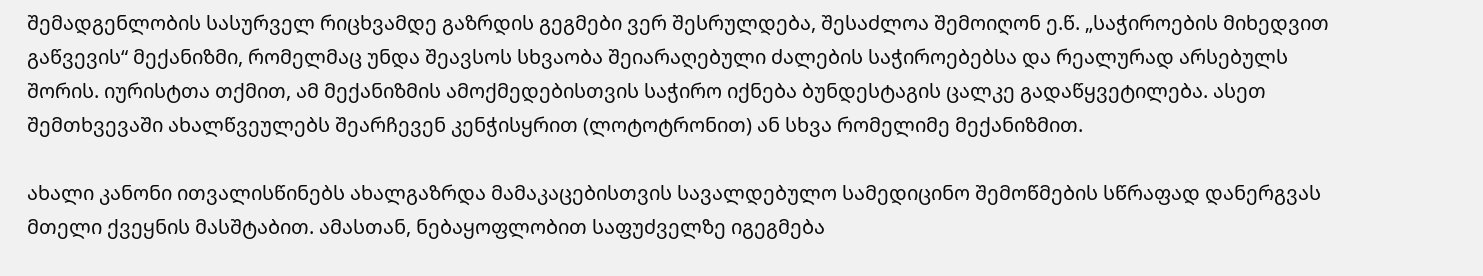შემადგენლობის სასურველ რიცხვამდე გაზრდის გეგმები ვერ შესრულდება, შესაძლოა შემოიღონ ე.წ. „საჭიროების მიხედვით გაწვევის“ მექანიზმი, რომელმაც უნდა შეავსოს სხვაობა შეიარაღებული ძალების საჭიროებებსა და რეალურად არსებულს შორის. იურისტთა თქმით, ამ მექანიზმის ამოქმედებისთვის საჭირო იქნება ბუნდესტაგის ცალკე გადაწყვეტილება. ასეთ შემთხვევაში ახალწვეულებს შეარჩევენ კენჭისყრით (ლოტოტრონით) ან სხვა რომელიმე მექანიზმით.

ახალი კანონი ითვალისწინებს ახალგაზრდა მამაკაცებისთვის სავალდებულო სამედიცინო შემოწმების სწრაფად დანერგვას მთელი ქვეყნის მასშტაბით. ამასთან, ნებაყოფლობით საფუძველზე იგეგმება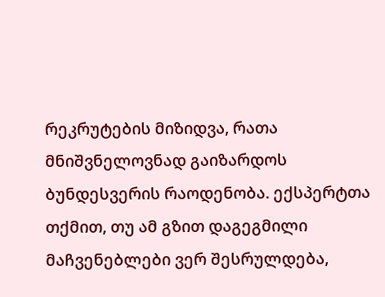რეკრუტების მიზიდვა, რათა მნიშვნელოვნად გაიზარდოს ბუნდესვერის რაოდენობა. ექსპერტთა თქმით, თუ ამ გზით დაგეგმილი მაჩვენებლები ვერ შესრულდება,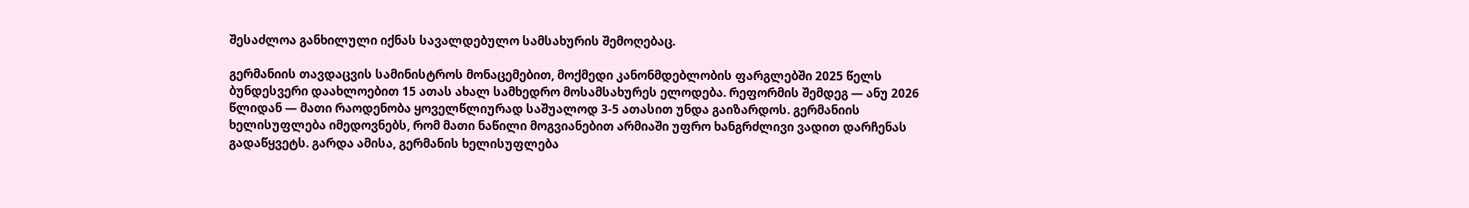შესაძლოა განხილული იქნას სავალდებულო სამსახურის შემოღებაც.

გერმანიის თავდაცვის სამინისტროს მონაცემებით, მოქმედი კანონმდებლობის ფარგლებში 2025 წელს ბუნდესვერი დაახლოებით 15 ათას ახალ სამხედრო მოსამსახურეს ელოდება. რეფორმის შემდეგ — ანუ 2026 წლიდან — მათი რაოდენობა ყოველწლიურად საშუალოდ 3-5 ათასით უნდა გაიზარდოს. გერმანიის ხელისუფლება იმედოვნებს, რომ მათი ნაწილი მოგვიანებით არმიაში უფრო ხანგრძლივი ვადით დარჩენას გადაწყვეტს. გარდა ამისა, გერმანის ხელისუფლება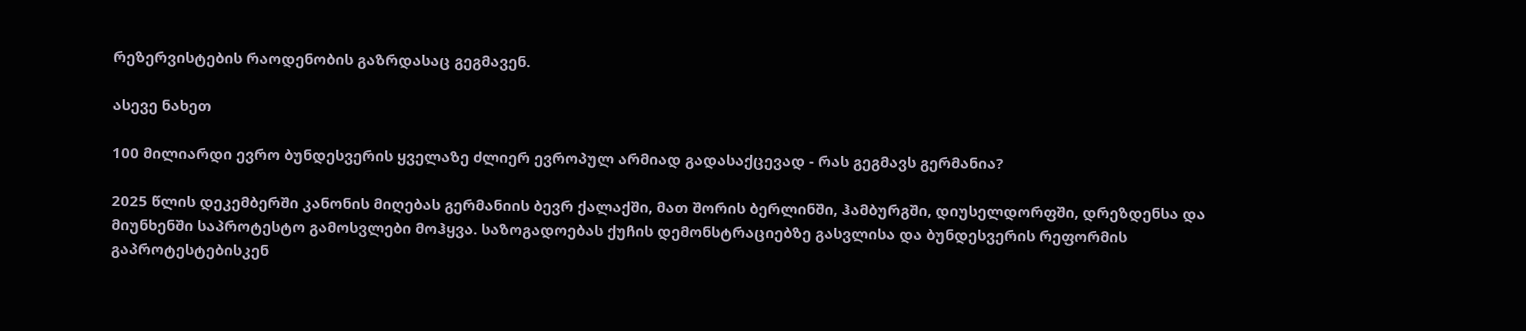რეზერვისტების რაოდენობის გაზრდასაც გეგმავენ.

ასევე ნახეთ

100 მილიარდი ევრო ბუნდესვერის ყველაზე ძლიერ ევროპულ არმიად გადასაქცევად - რას გეგმავს გერმანია?

2025 წლის დეკემბერში კანონის მიღებას გერმანიის ბევრ ქალაქში, მათ შორის ბერლინში, ჰამბურგში, დიუსელდორფში, დრეზდენსა და მიუნხენში საპროტესტო გამოსვლები მოჰყვა. საზოგადოებას ქუჩის დემონსტრაციებზე გასვლისა და ბუნდესვერის რეფორმის გაპროტესტებისკენ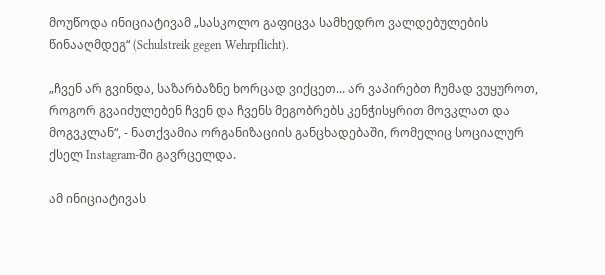მოუწოდა ინიციატივამ „სასკოლო გაფიცვა სამხედრო ვალდებულების წინააღმდეგ“ (Schulstreik gegen Wehrpflicht).

„ჩვენ არ გვინდა, საზარბაზნე ხორცად ვიქცეთ... არ ვაპირებთ ჩუმად ვუყუროთ, როგორ გვაიძულებენ ჩვენ და ჩვენს მეგობრებს კენჭისყრით მოვკლათ და მოგვკლან“, - ნათქვამია ორგანიზაციის განცხადებაში, რომელიც სოციალურ ქსელ Instagram-ში გავრცელდა.

ამ ინიციატივას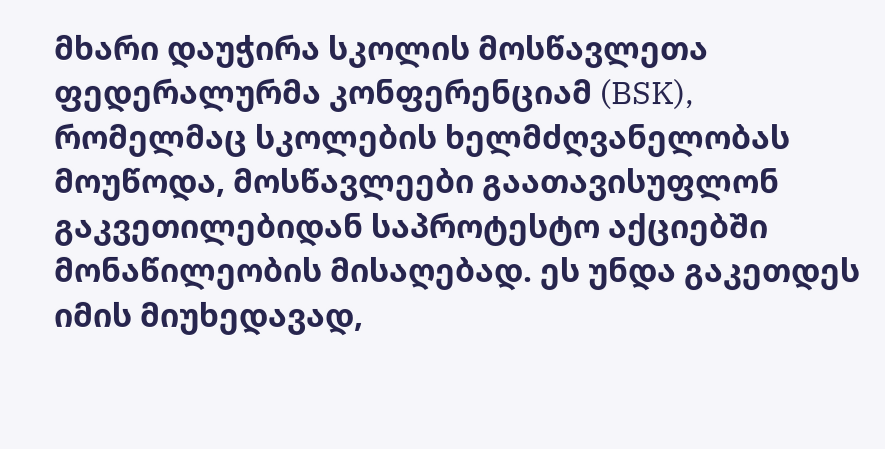მხარი დაუჭირა სკოლის მოსწავლეთა ფედერალურმა კონფერენციამ (BSK), რომელმაც სკოლების ხელმძღვანელობას მოუწოდა, მოსწავლეები გაათავისუფლონ გაკვეთილებიდან საპროტესტო აქციებში მონაწილეობის მისაღებად. ეს უნდა გაკეთდეს იმის მიუხედავად,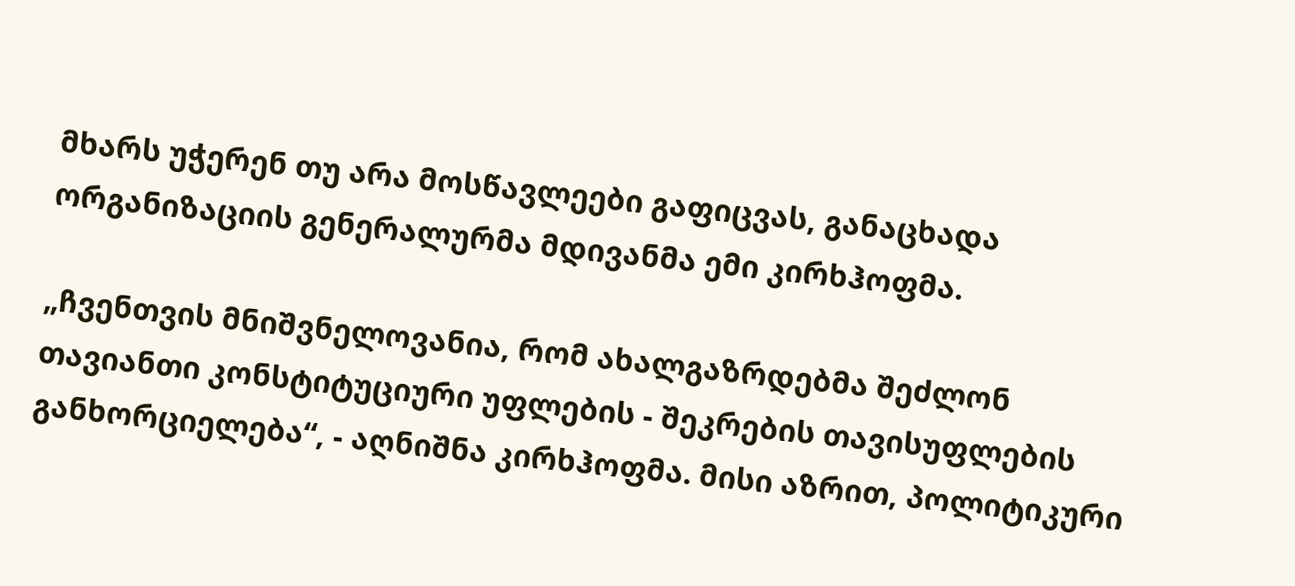მხარს უჭერენ თუ არა მოსწავლეები გაფიცვას, განაცხადა ორგანიზაციის გენერალურმა მდივანმა ემი კირხჰოფმა.

„ჩვენთვის მნიშვნელოვანია, რომ ახალგაზრდებმა შეძლონ თავიანთი კონსტიტუციური უფლების - შეკრების თავისუფლების განხორციელება“, - აღნიშნა კირხჰოფმა. მისი აზრით, პოლიტიკური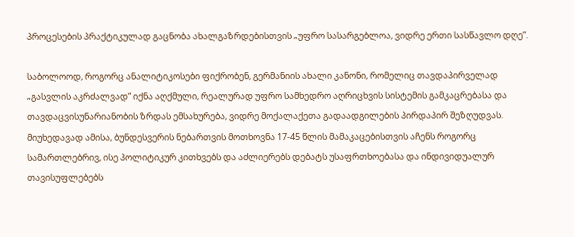პროცესების პრაქტიკულად გაცნობა ახალგაზრდებისთვის „უფრო სასარგებლოა, ვიდრე ერთი სასწავლო დღე“.

საბოლოოდ, როგორც ანალიტიკოსები ფიქრობენ, გერმანიის ახალი კანონი, რომელიც თავდაპირველად „გასვლის აკრძალვად“ იქნა აღქმული, რეალურად უფრო სამხედრო აღრიცხვის სისტემის გამკაცრებასა და თავდაცვისუნარიანობის ზრდას ემსახურება, ვიდრე მოქალაქეთა გადაადგილების პირდაპირ შეზღუდვას. მიუხედავად ამისა, ბუნდესვერის ნებართვის მოთხოვნა 17-45 წლის მამაკაცებისთვის აჩენს როგორც სამართლებრივ, ისე პოლიტიკურ კითხვებს და აძლიერებს დებატს უსაფრთხოებასა და ინდივიდუალურ თავისუფლებებს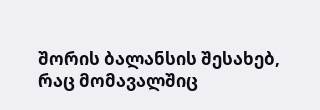შორის ბალანსის შესახებ, რაც მომავალშიც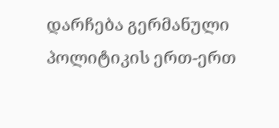დარჩება გერმანული პოლიტიკის ერთ-ერთ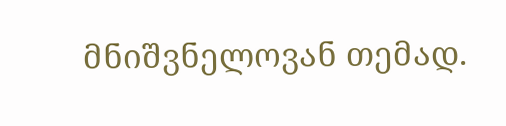მნიშვნელოვან თემად.